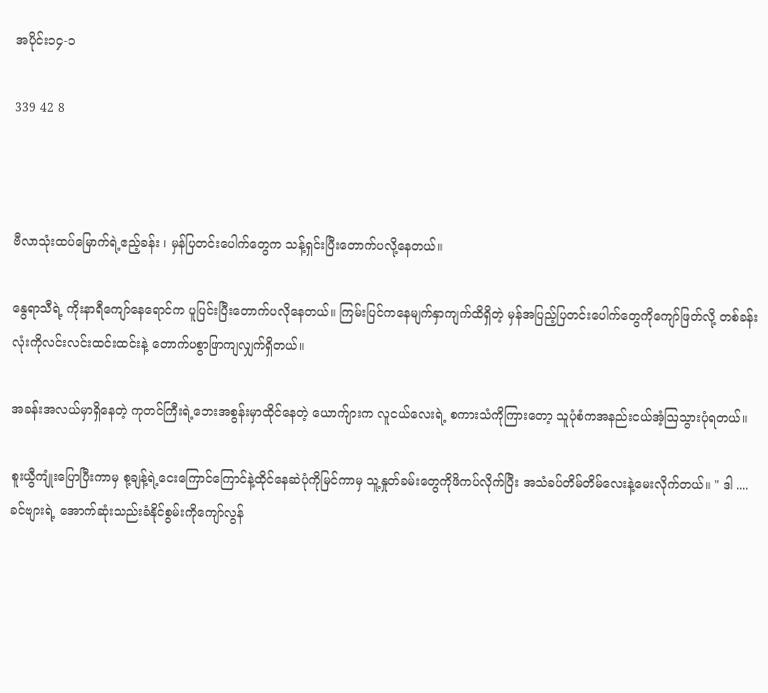အပိုင်း၁၄-၁

339 42 8



ဗီလာသုံးထပ်မြောက်ရဲ့ဧည့်ခန်း ၊ မှန်ပြတင်းပေါက်တွေက သန့်ရှင်းပြီးတောက်ပလို့နေတယ်။

နွေရာသီရဲ့ ကိုးနာရီကျော်နေရောင်က ပူပြင်းပြီးတောက်ပလိုနေတယ်။ ကြမ်းပြင်ကနေမျက်နှာကျက်ထိရှိတဲ့ မှန်အပြည့်ပြတင်းပေါက်တွေကိုကျော်ဖြတ်လို့ တစ်ခန်းလုံးကိုလင်းလင်းထင်းထင်းနဲ့ တောက်ပစွာဖြာကျလျှက်ရှိတယ်။

အခန်းအလယ်မှာရှိနေတဲ့ ကုတင်ကြီးရဲ့ဘေးအစွန်းမှာထိုင်နေတဲ့ ယောက်ျားက လူငယ်လေးရဲ့ စကားသံကိုကြားတော့ သူပုံစံကအနည်းငယ်အံ့ဩသွားပုံရတယ်။

စူးယွီကျုံးပြောပြီးကာမှ စု့ချန့်ရဲ့ငေးကြောင်ကြောင်နဲ့ထိုင်နေဆဲပုံကိုမြင်ကာမှ သူ့နှုတ်ခမ်းတွေကိုဖိကပ်လိုက်ပြီး အသံခပ်တိမ်တိမ်လေးနဲ့မေးလိုက်တယ်။ " ဒါ .... ခင်ဗျားရဲ့ အောက်ဆုံးသည်းခံနိုင်စွမ်းကိုကျော်လွန်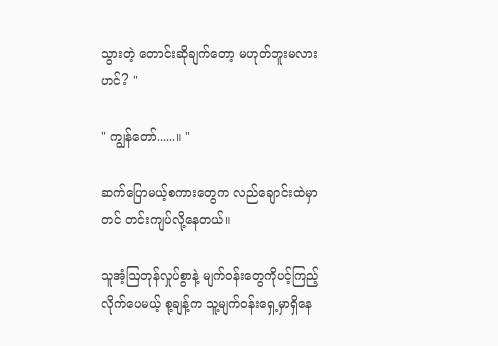သွားတဲ့ တောင်းဆိုချက်တော့ မဟုတ်ဘူးမလားဟင်? "

" ကျွန်တော်......။ "

ဆက်ပြောမယ့်စကားတွေက လည်ချောင်းထဲမှာတင် တင်းကျပ်လို့နေတယ်။

သူအံ့ဩတုန်လှုပ်စွာနဲ့ မျက်ဝန်းတွေကိုပင့်ကြည့်လိုက်ပေမယ့် စု့ချန့်က သူ့မျက်ဝန်းရှေ့မှာရှိနေ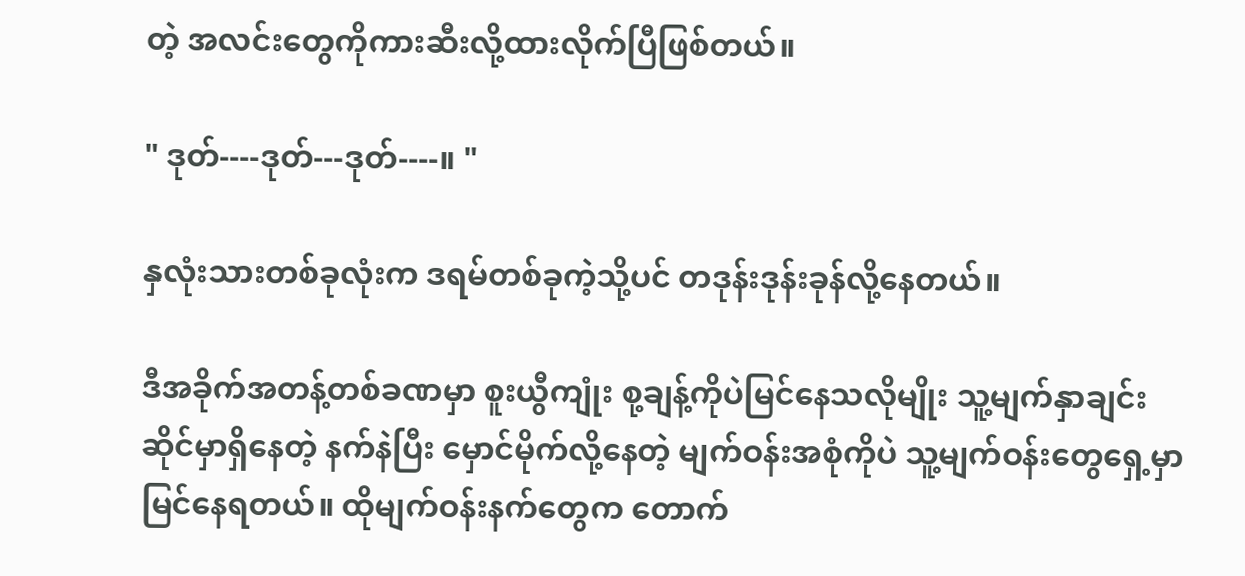တဲ့ အလင်းတွေကိုကားဆီးလို့ထားလိုက်ပြီဖြစ်တယ်။

" ဒုတ်----ဒုတ်---ဒုတ်----။ "

နှလုံးသားတစ်ခုလုံးက ဒရမ်တစ်ခုကဲ့သို့ပင် တဒုန်းဒုန်းခုန်လို့နေတယ်။

ဒီအခိုက်အတန့်တစ်ခဏမှာ စူးယွီကျုံး စု့ချန့်ကိုပဲမြင်နေသလိုမျိုး သူ့မျက်နှာချင်းဆိုင်မှာရှိနေတဲ့ နက်နဲပြီး မှောင်မိုက်လို့နေတဲ့ မျက်ဝန်းအစုံကိုပဲ သူ့မျက်ဝန်းတွေရှေ့မှာ မြင်နေရတယ်။ ထိုမျက်ဝန်းနက်တွေက တောက်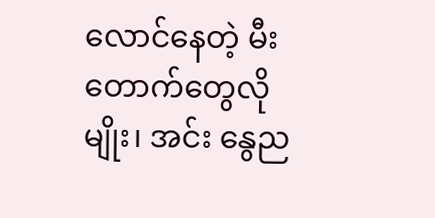လောင်နေတဲ့ မီးတောက်တွေလိုမျိုး၊ အင်း နွေည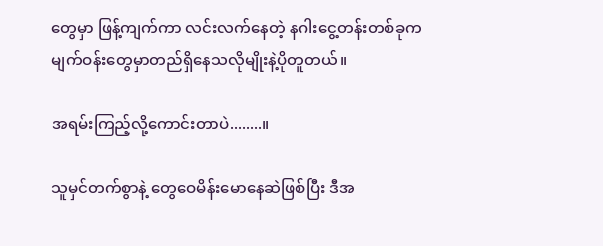တွေမှာ ဖြန့်ကျက်ကာ လင်းလက်နေတဲ့ နဂါးငွေ့တန်းတစ်ခုက မျက်ဝန်းတွေမှာတည်ရှိနေသလိုမျိုးနဲ့ပိုတူတယ်။

အရမ်းကြည့်လို့ကောင်းတာပဲ........။

သူမှင်တက်စွာနဲ့ တွေဝေမိန်းမောနေဆဲဖြစ်ပြီး ဒီအ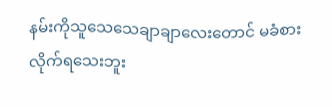နမ်းကိုသူသေသေချာချာလေးတောင် မခံစားလိုက်ရသေးဘူး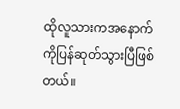ထိုလူသားကအနောက်ကိုပြန်ဆုတ်သွားပြီဖြစ်တယ်။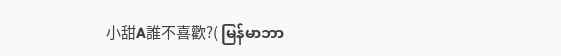小甜A誰不喜歡?( မြန်မာဘာ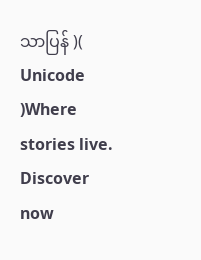သာပြန် )( Unicode )Where stories live. Discover now